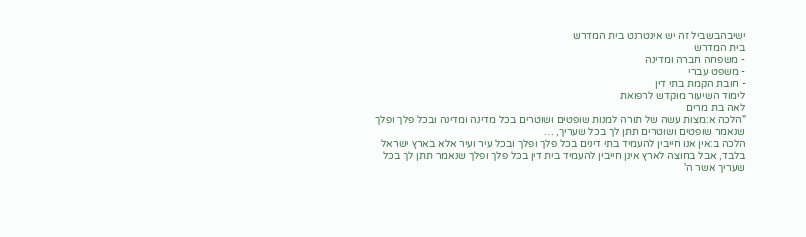ישיבהבשביל זה יש אינטרנט בית המדרש
בית המדרש
- משפחה חברה ומדינה
- משפט עברי
- חובת הקמת בתי דין
לימוד השיעור מוקדש לרפואת
לאה בת מרים
"הלכה א:מצות עשה של תורה למנות שופטים ושוטרים בכל מדינה ומדינה ובכל פלך ופלך שנאמר שופטים ושוטרים תתן לך בכל שעריך, …
הלכה ב:אין אנו חייבין להעמיד בתי דינים בכל פלך ופלך ובכל עיר ועיר אלא בארץ ישראל בלבד, אבל בחוצה לארץ אינן חייבין להעמיד בית דין בכל פלך ופלך שנאמר תתן לך בכל שעריך אשר ה'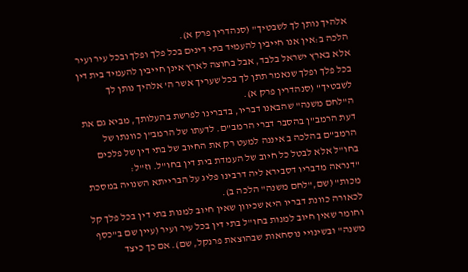אלהיך נותן לך לשבטיך" (סנהדרין פרק א).
הלכה ב:אין אנו חייבין להעמיד בתי דינים בכל פלך ופלך ובכל עיר ועיר אלא בארץ ישראל בלבד, אבל בחוצה לארץ אינן חייבין להעמיד בית דין בכל פלך ופלך שנאמר תתן לך בכל שעריך אשר ה' אלהיך נותן לך לשבטיך" (סנהדרין פרק א).
ה"לחם משנה" שהבאנו דבריו, בדברינו לפרשת בהעלותך, מביא גם את דעת הרמב"ן בהסבר דברי הרמב"ם. לדעתו של הרמב"ן כוונתו של הרמב"ם בהלכה ב איננה למעט רק את החיוב של בתי דין של פלכים בחו"ל אלא לבטל כל חיוב של העמדת בית דין בחו"ל. וז"ל:
"דנראה מדבריו דסבירא ליה דרבינו פליג על הברייתא השנויה במסכת מכות" (שם,"לחם משנה" הלכה ב).
לכאורה כוונת דבריו היא שכיוון שאין חיוב למנות בתי דין בכל פלך קל וחומר שאין חיוב למנות בחו"ל בתי דין בכל עיר ועיר (עיין שם ב"כסף משנה" ובשינויי נוסחאות שבהוצאת פרנקל, שם). אם כך כיצד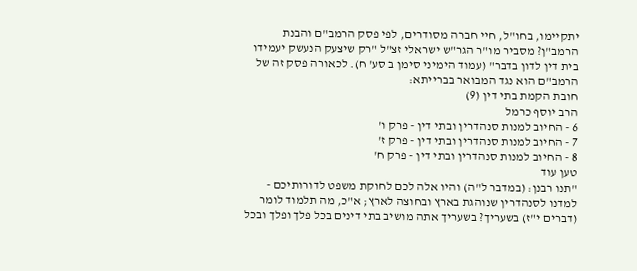יתקיימו, בחו"ל, חיי חברה מסודרים, לפי פסק הרמב"ם והבנת הרמב"ן? מסביר מו"ר הגר"ש ישראלי זצ"ל "רק שיצעק הנעשק יעמידו בית דין לדון בדבר" (עמוד הימיני סימן ב סע' ח). לכאורה פסק זה של הרמב"ם הוא נגד המבואר בברייתא:
חובת הקמת בתי דין (9)
הרב יוסף כרמל
6 - החיוב למנות סנהדרין ובתי דין - פרק ו'
7 - החיוב למנות סנהדרין ובתי דין - פרק ז'
8 - החיוב למנות סנהדרין ובתי דין - פרק ח'
טען עוד
"תנו רבנן: (במדבר ל"ה) והיו אלה לכם לחוקת משפט לדורותיכם - למדנו לסנהדרין שנוהגת בארץ ובחוצה לארץ; א"כ, מה תלמוד לומר (דברים י"ז) בשעריך? בשעריך אתה מושיב בתי דינים בכל פלך ופלך ובכל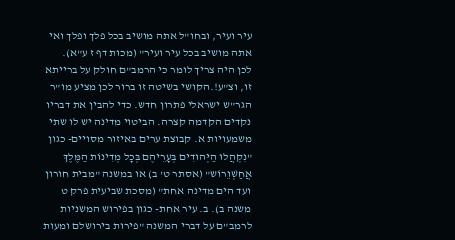עיר ועיר, ובחו"ל אתה מושיב בכל פלך ופלך ואי אתה מושיב בכל עיר ועיר" (מכות דף ז ע"א).
לכן היה צריך לומר כי הרמב"ם חולק על ברייתא זו, וצ"ע!.הקושי בשיטה זו ברור לכן מציע מו"ר הגר"ש ישראלי פתרון חדש. כדי להבין את דבריו נקדים הקדמה קצרה. הביטוי מדינה יש לו שתי משמעויות א. קבוצת ערים באיזור מסויים- כגון "נִקְהֲלוּ הַיְּהוּדִים בְּעָרֵיהֶם בְּכָל מְדִינוֹת הַמֶּלֶךְ אֲחַשְׁוֵרוֹש" (אסתר ט' ב) או במשנה "מבית חורון ועד הים מדינה אחת" (מסכת שביעית פרק ט משנה ב). ב. עיר אחת- כגון בפירוש המשניות לרמב"ם על דברי המשנה "פירות בירושלם ומעות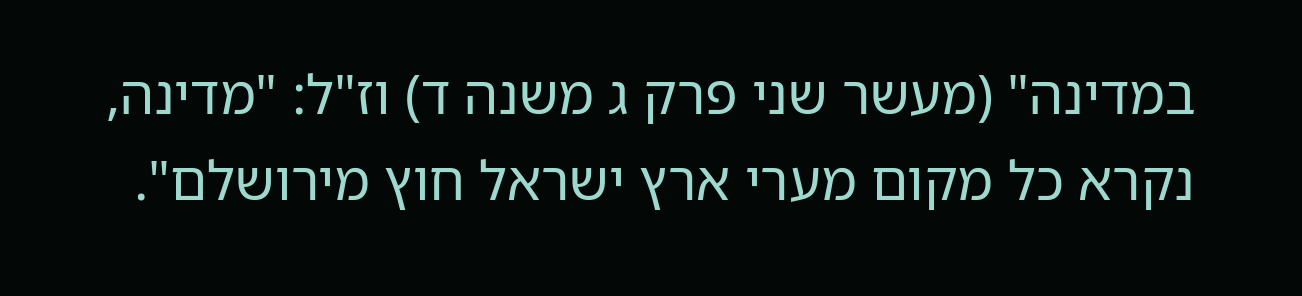במדינה" (מעשר שני פרק ג משנה ד) וז"ל: "מדינה, נקרא כל מקום מערי ארץ ישראל חוץ מירושלם".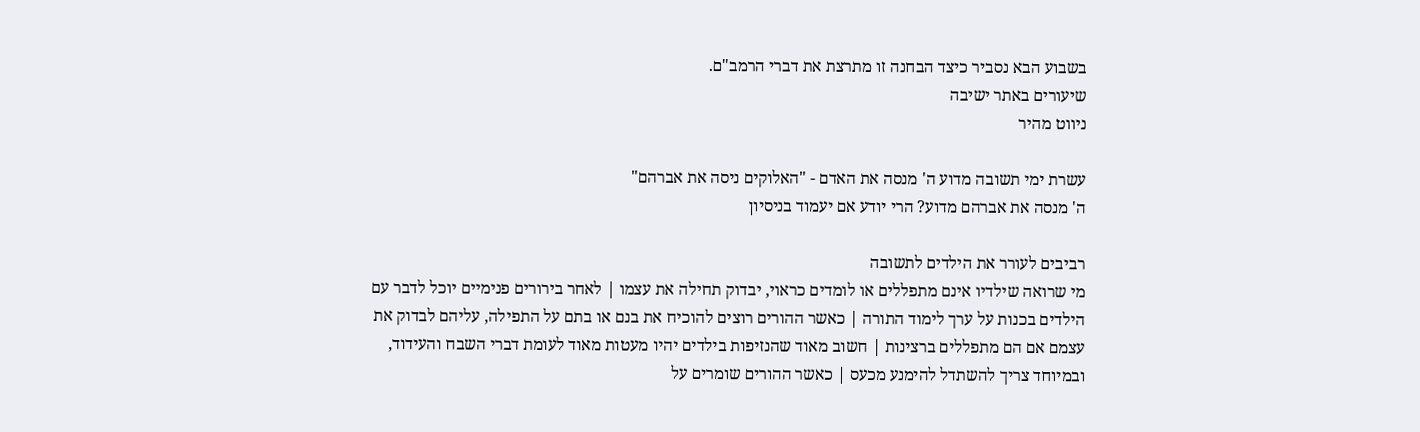בשבוע הבא נסביר כיצד הבחנה זו מתרצת את דברי הרמב"ם.
שיעורים באתר ישיבה
ניווט מהיר

עשרת ימי תשובה מדוע ה' מנסה את האדם - "האלוקים ניסה את אברהם"
ה' מנסה את אברהם מדוע? הרי יודע אם יעמוד בניסיון

רביבים לעורר את הילדים לתשובה
מי שרואה שילדיו אינם מתפללים או לומדים כראוי, יבדוק תחילה את עצמו | לאחר בירורים פנימיים יוכל לדבר עם הילדים בכנות על ערך לימוד התורה | כאשר ההורים רוצים להוכיח את בנם או בתם על התפילה, עליהם לבדוק את עצמם אם הם מתפללים ברצינות | חשוב מאוד שהנזיפות בילדים יהיו מעטות מאוד לעומת דברי השבח והעידוד, ובמיוחד צריך להשתדל להימנע מכעס | כאשר ההורים שומרים על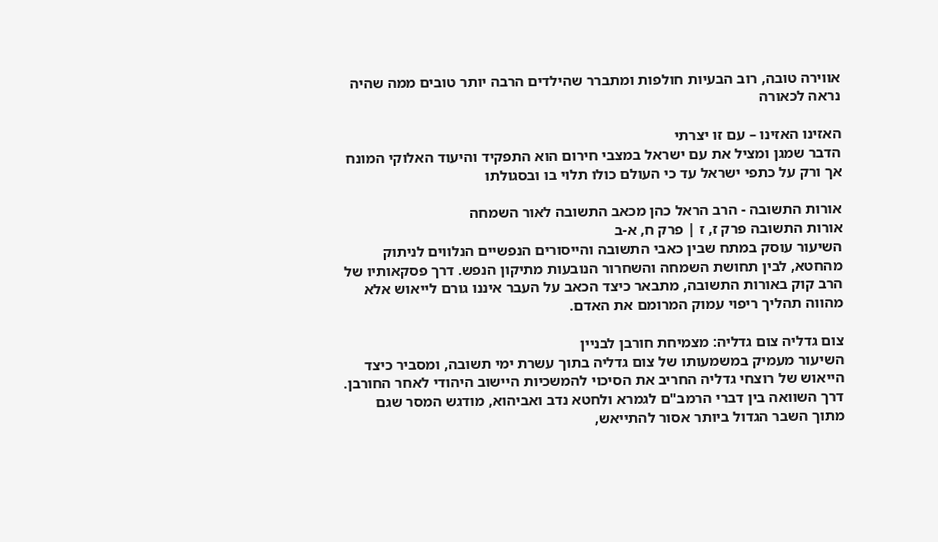אווירה טובה, רוב הבעיות חולפות ומתברר שהילדים הרבה יותר טובים ממה שהיה נראה לכאורה

האזינו האזינו – עם זו יצרתי
הדבר שמגן ומציל את עם ישראל במצבי חירום הוא התפקיד והיעוד האלוקי המונח אך ורק על כתפי ישראל עד כי העולם כולו תלוי בו ובסגולתו

אורות התשובה - הרב הראל כהן מכאב התשובה לאור השמחה
אורות התשובה פרק ז, ז | פרק ח, א-ב
השיעור עוסק במתח שבין כאבי התשובה והייסורים הנפשיים הנלווים לניתוק מהחטא, לבין תחושת השמחה והשחרור הנובעות מתיקון הנפש. דרך פסקאותיו של הרב קוק באורות התשובה, מתבאר כיצד הכאב על העבר איננו גורם לייאוש אלא מהווה תהליך ריפוי עמוק המרומם את האדם.

צום גדליה צום גדליה: מצמיחת חורבן לבניין
השיעור מעמיק במשמעותו של צום גדליה בתוך עשרת ימי תשובה, ומסביר כיצד הייאוש של רוצחי גדליה החריב את הסיכוי להמשכיות היישוב היהודי לאחר החורבן. דרך השוואה בין דברי הרמב"ם לגמרא ולחטא נדב ואביהוא, מודגש המסר שגם מתוך השבר הגדול ביותר אסור להתייאש,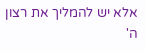אלא יש להמליך את רצון ה'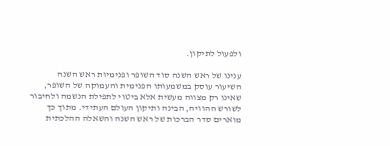ולפעול לתיקון.

ענינו של ראש השנה סוד השופר ופנימיות ראש השנה
השיעור עוסק במשמעותו הפנימית והעמוקה של השופר, שאינו רק מצווה מעשית אלא ביטוי לתפילת הנשמה ולחיבור לשורש ההוויה, הבינה ותיקון העולם העתידי. מתוך כך מוארים סדר הברכות של ראש השנה והשאלה ההלכתית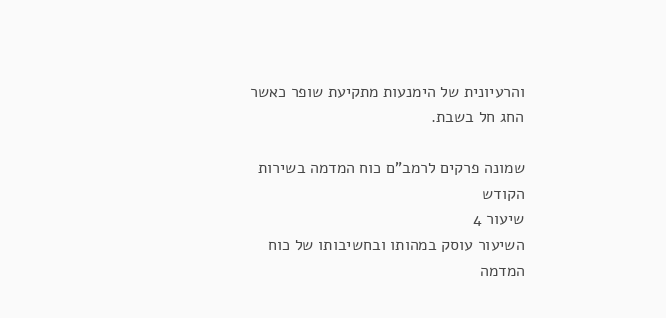והרעיונית של הימנעות מתקיעת שופר כאשר החג חל בשבת.

שמונה פרקים לרמב"ם כוח המדמה בשירות הקודש
שיעור 4
השיעור עוסק במהותו ובחשיבותו של כוח המדמה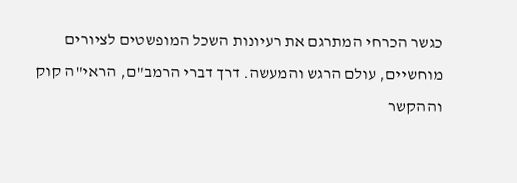כגשר הכרחי המתרגם את רעיונות השכל המופשטים לציורים מוחשיים, עולם הרגש והמעשה. דרך דברי הרמב"ם, הראי"ה קוק וההקשר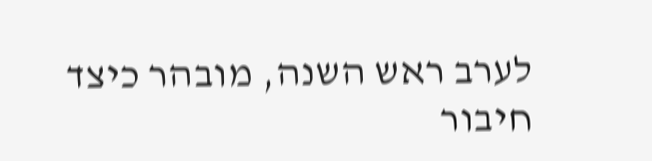לערב ראש השנה, מובהר כיצד חיבור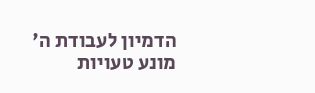הדמיון לעבודת ה' מונע טעויות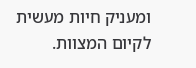ומעניק חיות מעשית לקיום המצוות.